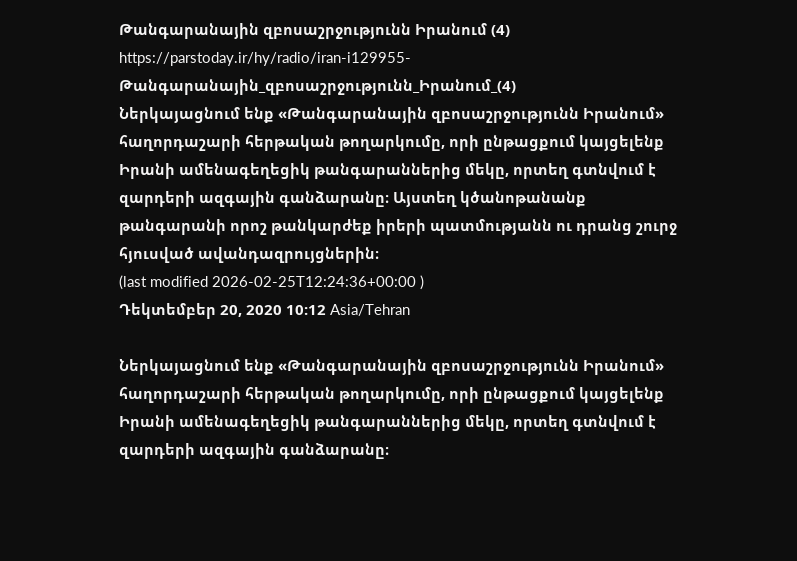Թանգարանային զբոսաշրջությունն Իրանում (4)
https://parstoday.ir/hy/radio/iran-i129955-Թանգարանային_զբոսաշրջությունն_Իրանում_(4)
Ներկայացնում ենք «Թանգարանային զբոսաշրջությունն Իրանում» հաղորդաշարի հերթական թողարկումը, որի ընթացքում կայցելենք Իրանի ամենագեղեցիկ թանգարաններից մեկը, որտեղ գտնվում է զարդերի ազգային գանձարանը։ Այստեղ կծանոթանանք թանգարանի որոշ թանկարժեք իրերի պատմությանն ու դրանց շուրջ հյուսված ավանդազրույցներին։
(last modified 2026-02-25T12:24:36+00:00 )
Դեկտեմբեր 20, 2020 10:12 Asia/Tehran

Ներկայացնում ենք «Թանգարանային զբոսաշրջությունն Իրանում» հաղորդաշարի հերթական թողարկումը, որի ընթացքում կայցելենք Իրանի ամենագեղեցիկ թանգարաններից մեկը, որտեղ գտնվում է զարդերի ազգային գանձարանը։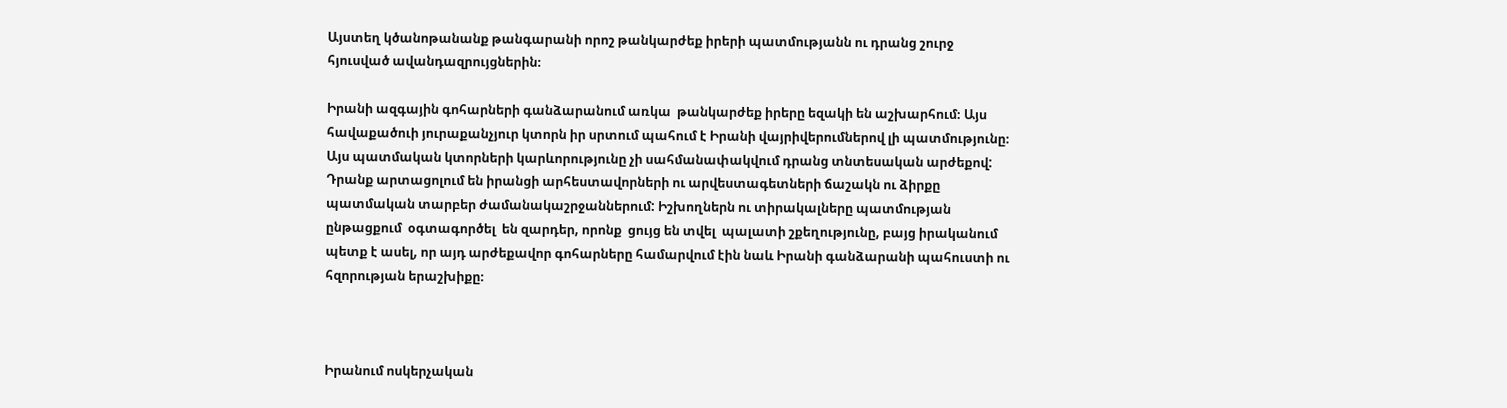Այստեղ կծանոթանանք թանգարանի որոշ թանկարժեք իրերի պատմությանն ու դրանց շուրջ հյուսված ավանդազրույցներին։

Իրանի ազգային գոհարների գանձարանում առկա  թանկարժեք իրերը եզակի են աշխարհում։ Այս հավաքածուի յուրաքանչյուր կտորն իր սրտում պահում է Իրանի վայրիվերումներով լի պատմությունը։ Այս պատմական կտորների կարևորությունը չի սահմանափակվում դրանց տնտեսական արժեքով: Դրանք արտացոլում են իրանցի արհեստավորների ու արվեստագետների ճաշակն ու ձիրքը պատմական տարբեր ժամանակաշրջաններում: Իշխողներն ու տիրակալները պատմության ընթացքում  օգտագործել  են զարդեր, որոնք  ցույց են տվել  պալատի շքեղությունը, բայց իրականում պետք է ասել, որ այդ արժեքավոր գոհարները համարվում էին նաև Իրանի գանձարանի պահուստի ու հզորության երաշխիքը։



Իրանում ոսկերչական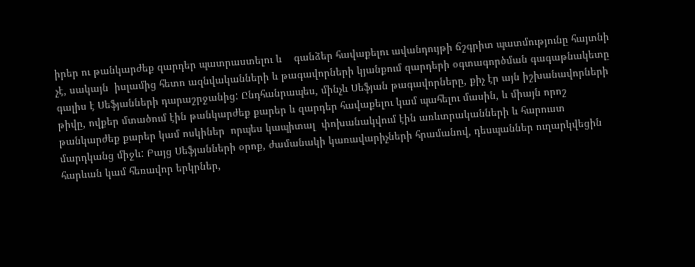իրեր ու թանկարժեք զարդեր պատրաստելու և    գանձեր հավաքելու ավանդույթի ճշգրիտ պատմությունը հայտնի չէ, սակայն  իսլամից հետո ազնվականների և թագավորների կյանքում զարդերի օգտագործման գագաթնակետը գալիս է Սեֆյանների դարաշրջանից: Ընդհանրապես, մինչև Սեֆյան թագավորները, քիչ էր այն իշխանավորների թիվը, ովքեր մտածում էին թանկարժեք քարեր և զարդեր հավաքելու կամ պահելու մասին, և միայն որոշ թանկարժեք քարեր կամ ոսկիներ  որպես կապիտալ  փոխանակվում էին առևտրականների և հարուստ մարդկանց միջև: Բայց Սեֆյանների օրոք, ժամանակի կառավարիչների հրամանով, դեսպաններ ուղարկվեցին հարևան կամ հեռավոր երկրներ,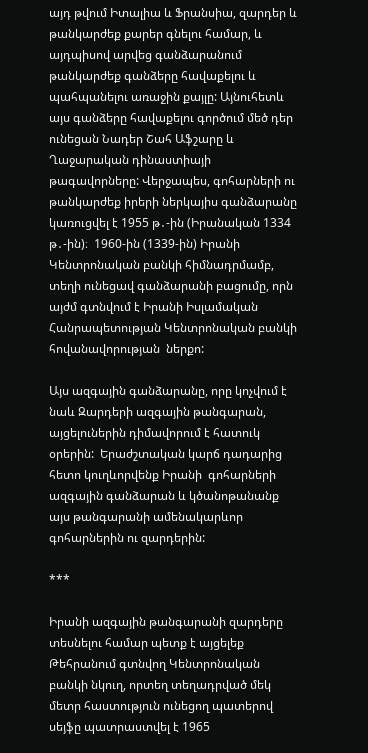այդ թվում Իտալիա և Ֆրանսիա, զարդեր և թանկարժեք քարեր գնելու համար, և այդպիսով արվեց գանձարանում թանկարժեք գանձերը հավաքելու և պահպանելու առաջին քայլը: Այնուհետև այս գանձերը հավաքելու գործում մեծ դեր ունեցան Նադեր Շահ Աֆշարը և Ղաջարական դինաստիայի  թագավորները: Վերջապես, գոհարների ու թանկարժեք իրերի ներկայիս գանձարանը կառուցվել է 1955 թ․-ին (Իրանական 1334 թ․-ին)։  1960-ին (1339-ին) Իրանի Կենտրոնական բանկի հիմնադրմամբ, տեղի ունեցավ գանձարանի բացումը, որն այժմ գտնվում է Իրանի Իսլամական Հանրապետության Կենտրոնական բանկի հովանավորության  ներքո:

Այս ազգային գանձարանը, որը կոչվում է նաև Զարդերի ազգային թանգարան, այցելուներին դիմավորում է հատուկ օրերին:  Երաժշտական կարճ դադարից հետո կուղևորվենք Իրանի  գոհարների ազգային գանձարան և կծանոթանանք այս թանգարանի ամենակարևոր գոհարներին ու զարդերին:

***

Իրանի ազգային թանգարանի զարդերը տեսնելու համար պետք է այցելեք Թեհրանում գտնվող Կենտրոնական  բանկի նկուղ, որտեղ տեղադրված մեկ մետր հաստություն ունեցող պատերով սեյֆը պատրաստվել է 1965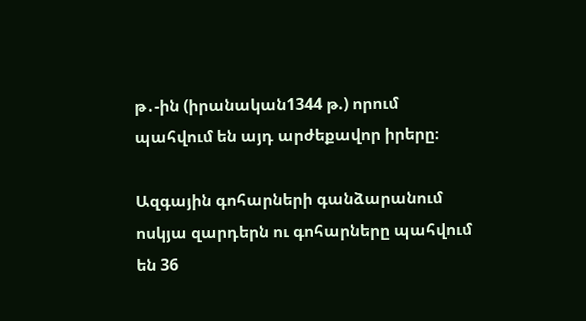թ․-ին (իրանական1344 թ.) որում պահվում են այդ արժեքավոր իրերը։

Ազգային գոհարների գանձարանում ոսկյա զարդերն ու գոհարները պահվում են 36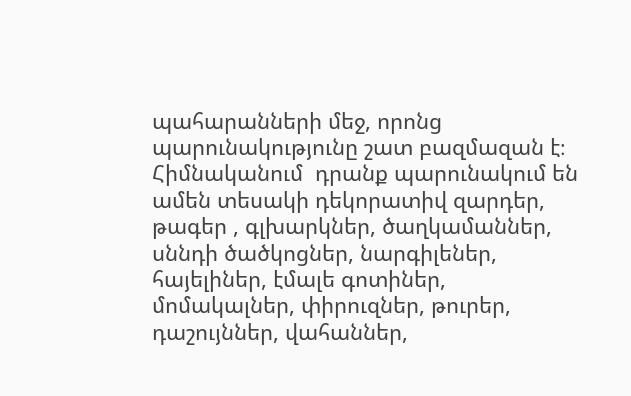պահարանների մեջ, որոնց պարունակությունը շատ բազմազան է։ Հիմնականում  դրանք պարունակում են ամեն տեսակի դեկորատիվ զարդեր,  թագեր , գլխարկներ, ծաղկամաններ, սննդի ծածկոցներ, նարգիլեներ, հայելիներ, էմալե գոտիներ, մոմակալներ, փիրուզներ, թուրեր, դաշույններ, վահաններ,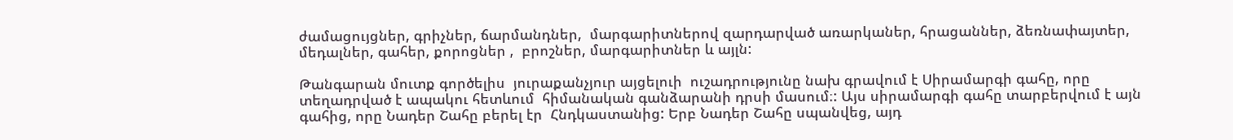ժամացույցներ, գրիչներ, ճարմանդներ,  մարգարիտներով զարդարված առարկաներ, հրացաններ, ձեռնափայտեր, մեդալներ, գահեր, քորոցներ ,  բրոշներ, մարգարիտներ և այլն:

Թանգարան մուտք գործելիս  յուրաքանչյուր այցելուի  ուշադրությունը նախ գրավում է Սիրամարգի գահը, որը տեղադրված է ապակու հետևում  հիմանական գանձարանի դրսի մասում։: Այս սիրամարգի գահը տարբերվում է այն գահից, որը Նադեր Շահը բերել էր  Հնդկաստանից: Երբ Նադեր Շահը սպանվեց, այդ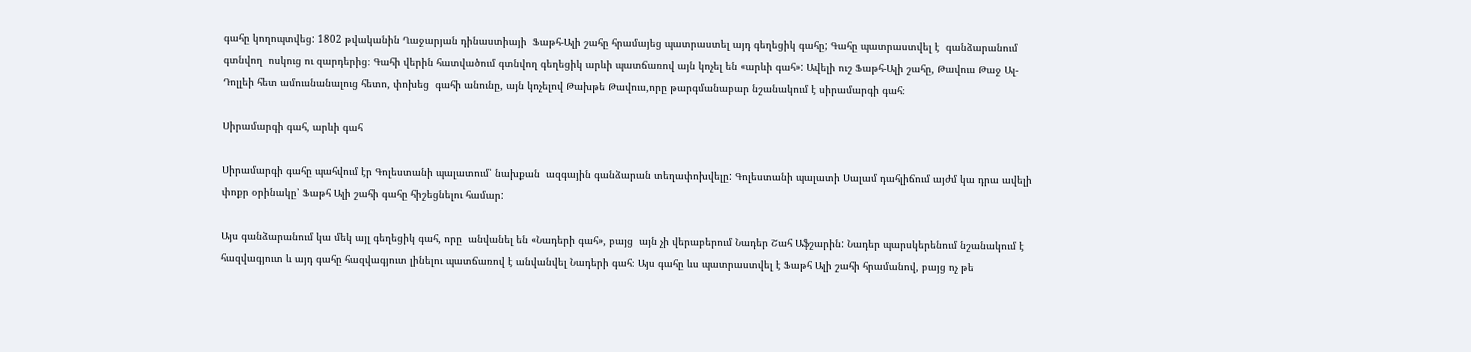գահը կողոպտվեց: 1802 թվականին Ղաջարյան դինաստիայի  Ֆաթհ-Ալի շահը հրամայեց պատրաստել այդ գեղեցիկ գահը; Գահը պատրաստվել է  գանձարանում գտնվող  ոսկուց ու զարդերից։ Գահի վերին հատվածում գտնվող գեղեցիկ արևի պատճառով այն կոչել են «արևի գահ»: Ավելի ուշ Ֆաթհ-Ալի շահը, Թավուս Թաջ Ալ-Դոլլեի հետ ամուսնանալուց հետո, փոխեց  գահի անունը, այն կոչելով Թախթե Թավուս,որը թարգմանաբար նշանակում է սիրամարգի գահ։

Սիրամարգի գահ, արևի գահ

Սիրամարգի գահը պահվում էր Գոլեստանի պալատում՝ նախքան  ազգային գանձարան տեղափոխվելը: Գոլեստանի պալատի Սալամ դահլիճում այժմ կա դրա ավելի փոքր օրինակը՝ Ֆաթհ Ալի շահի գահը հիշեցնելու համար:

Այս գանձարանում կա մեկ այլ գեղեցիկ գահ, որը  անվանել են «Նադերի գահ», բայց  այն չի վերաբերում Նադեր Շահ Աֆշարին: Նադեր պարսկերենում նշանակում է հազվագյուտ և այդ գահը հազվագյուտ լինելու պատճառով է անվանվել Նադերի գահ։ Այս գահը ևս պատրաստվել է Ֆաթհ Ալի շահի հրամանով, բայց ոչ թե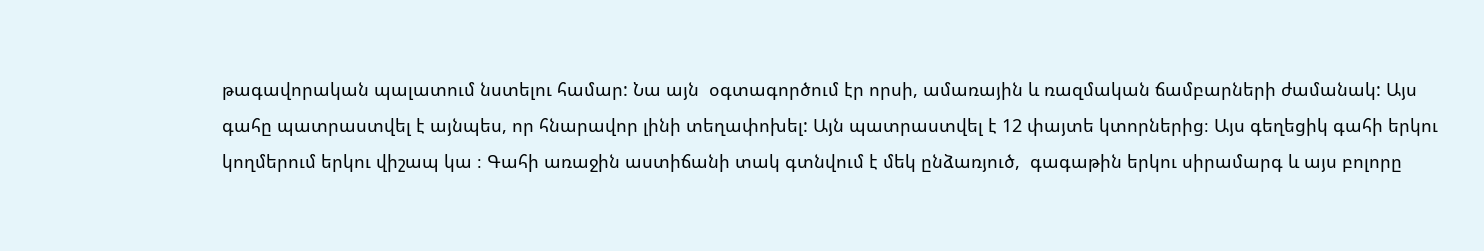թագավորական պալատում նստելու համար: Նա այն  օգտագործում էր որսի, ամառային և ռազմական ճամբարների ժամանակ: Այս  գահը պատրաստվել է այնպես, որ հնարավոր լինի տեղափոխել: Այն պատրաստվել է 12 փայտե կտորներից։ Այս գեղեցիկ գահի երկու կողմերում երկու վիշապ կա ։ Գահի առաջին աստիճանի տակ գտնվում է մեկ ընձառյուծ,  գագաթին երկու սիրամարգ և այս բոլորը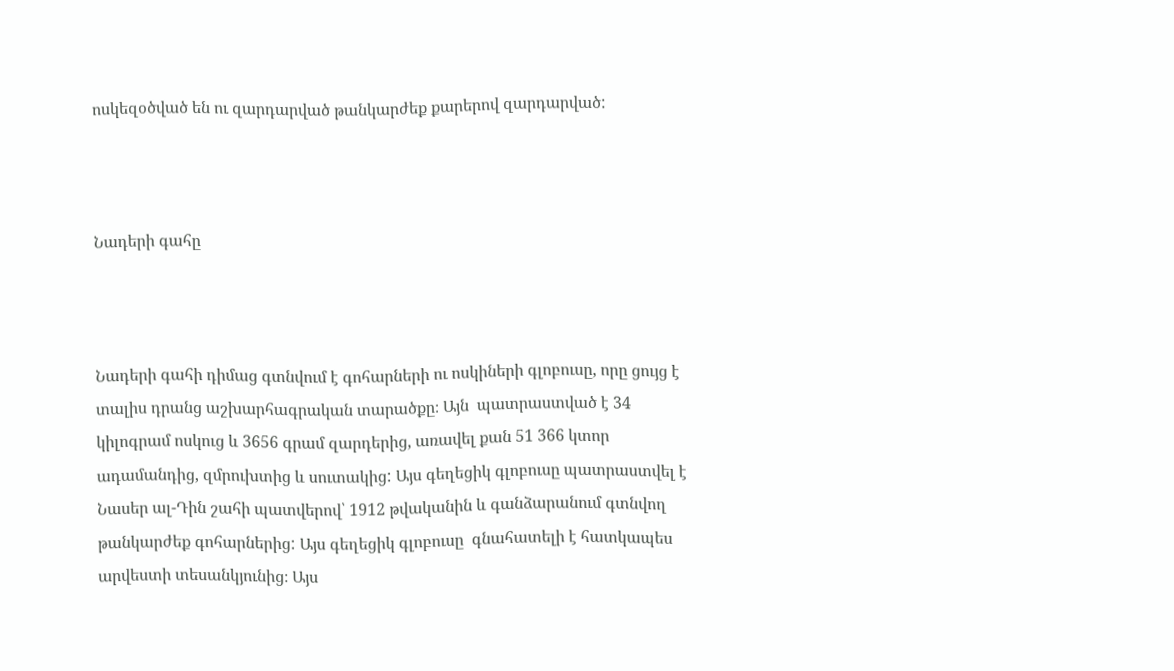ոսկեզօծված են ու զարդարված թանկարժեք քարերով զարդարված:



Նադերի գահը



Նադերի գահի դիմաց գտնվում է գոհարների ու ոսկիների գլոբուսը, որը ցույց է տալիս դրանց աշխարհագրական տարածքը։ Այն  պատրաստված է 34 կիլոգրամ ոսկուց և 3656 գրամ զարդերից, առավել քան 51 366 կտոր ադամանդից, զմրուխտից և սուտակից: Այս գեղեցիկ գլոբուսը պատրաստվել է  Նասեր ալ-Դին շահի պատվերով՝ 1912 թվականին և գանձարանում գտնվող թանկարժեք գոհարներից: Այս գեղեցիկ գլոբուսը  գնահատելի է հատկապես  արվեստի տեսանկյունից։ Այս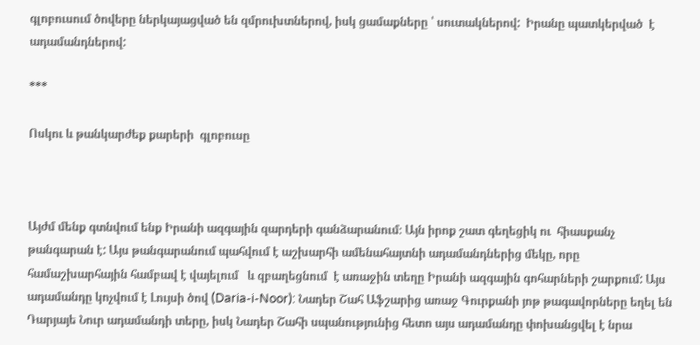գլոբուսում ծովերը ներկայացված են զմրուխտներով, իսկ ցամաքները ՝ սուտակներով:  Իրանը պատկերված  է ադամանդներով:

***

Ոսկու և թանկարժեք քարերի  գլոբուսը



Այժմ մենք գտնվում ենք Իրանի ազգային զարդերի գանձարանում։ Այն իրոք շատ գեղեցիկ ու  հիասքանչ թանգարան է: Այս թանգարանում պահվում է աշխարհի ամենահայտնի ադամանդներից մեկը, որը համաշխարհային համբավ է վայելում   և զբաղեցնում  է առաջին տեղը Իրանի ազգային գոհարների շարքում: Այս ադամանդը կոչվում է Լույսի ծով (Daria-i-Noor): Նադեր Շահ Աֆշարից առաջ Գուրքանի յոթ թագավորները եղել են  Դարյայե Նուր ադամանդի տերը, իսկ Նադեր Շահի սպանությունից հետո այս ադամանդը փոխանցվել է նրա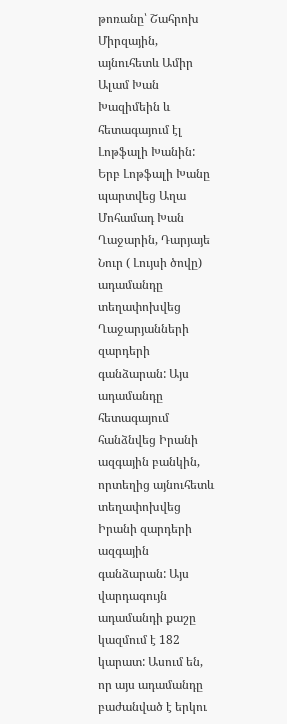թոռանը՝ Շահրոխ Միրզային, այնուհետև Ամիր Ալամ Խան  Խազիմեին և հետագայում էլ Լոթֆալի Խանին: Երբ Լոթֆալի Խանը պարտվեց Աղա Մոհամադ Խան Ղաջարին, Դարյայե Նուր ( Լույսի ծովը)  ադամանդը տեղափոխվեց  Ղաջարյանների  զարդերի գանձարան: Այս ադամանդը հետագայում  հանձնվեց Իրանի ազգային բանկին, որտեղից այնուհետև  տեղափոխվեց  Իրանի զարդերի  ազգային գանձարան: Այս  վարդագույն ադամանդի քաշը կազմում է 182  կարատ: Ասում են, որ այս ադամանդը բաժանված է երկու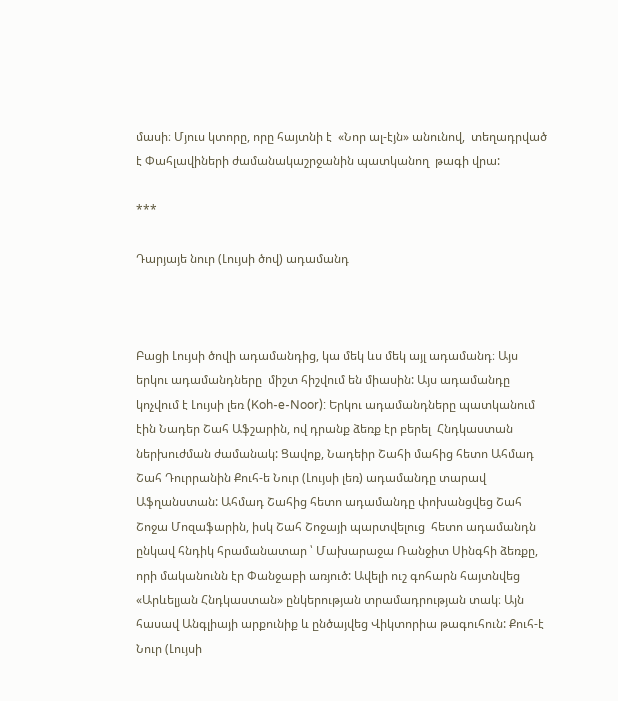մասի։ Մյուս կտորը, որը հայտնի է  «Նոր ալ-էյն» անունով,  տեղադրված է Փահլավիների ժամանակաշրջանին պատկանող  թագի վրա:

***

Դարյայե նուր (Լույսի ծով) ադամանդ



Բացի Լույսի ծովի ադամանդից, կա մեկ ևս մեկ այլ ադամանդ։ Այս երկու ադամանդները  միշտ հիշվում են միասին: Այս ադամանդը կոչվում է Լույսի լեռ (Koh-e-Noor): Երկու ադամանդները պատկանում էին Նադեր Շահ Աֆշարին, ով դրանք ձեռք էր բերել  Հնդկաստան ներխուժման ժամանակ: Ցավոք, Նադեիր Շահի մահից հետո Ահմադ Շահ Դուրրանին Քուհ-ե Նուր (Լույսի լեռ) ադամանդը տարավ Աֆղանստան: Ահմադ Շահից հետո ադամանդը փոխանցվեց Շահ Շոջա Մոզաֆարին, իսկ Շահ Շոջայի պարտվելուց  հետո ադամանդն ընկավ հնդիկ հրամանատար ՝ Մախարաջա Ռանջիտ Սինգհի ձեռքը, որի մականունն էր Փանջաբի առյուծ: Ավելի ուշ գոհարն հայտնվեց «Արևելյան Հնդկաստան» ընկերության տրամադրության տակ։ Այն  հասավ Անգլիայի արքունիք և ընծայվեց Վիկտորիա թագուհուն: Քուհ-է Նուր (Լույսի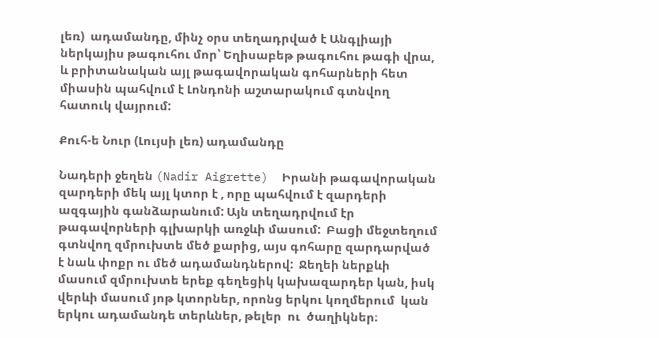լեռ)  ադամանդը, մինչ օրս տեղադրված է Անգլիայի ներկայիս թագուհու մոր՝ Եղիսաբեթ թագուհու թագի վրա, և բրիտանական այլ թագավորական գոհարների հետ միասին պահվում է Լոնդոնի աշտարակում գտնվող հատուկ վայրում:

Քուհ-ե Նուր (Լույսի լեռ) ադամանդը

Նադերի ջեղեն (Nadir Aigrette)  Իրանի թագավորական զարդերի մեկ այլ կտոր է , որը պահվում է զարդերի ազգային գանձարանում: Այն տեղադրվում էր թագավորների գլխարկի առջևի մասում:  Բացի մեջտեղում գտնվող զմրուխտե մեծ քարից, այս գոհարը զարդարված է նաև փոքր ու մեծ ադամանդներով:  Ջեղեի ներքևի մասում զմրուխտե երեք գեղեցիկ կախազարդեր կան, իսկ վերևի մասում յոթ կտորներ, որոնց երկու կողմերում  կան երկու ադամանդե տերևներ, թելեր  ու  ծաղիկներ։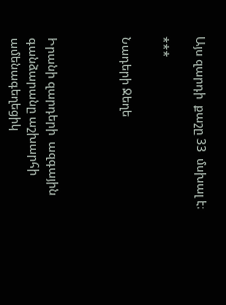Այս զարդի  քաշը 33  մսխալ է։

***

Նադերի Ջեղե



Իրանի զարդերի  ազգային գանձարանը աշխարհի ամենագեղեցիկ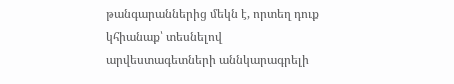թանգարաններից մեկն է, որտեղ դուք կհիանաք՝ տեսնելով  արվեստագետների աննկարագրելի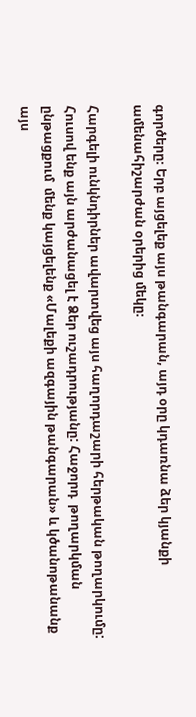գործերը։ Երբ այցելեք այս թանգարան, այդ օրը կդառնա ձեր կյանքի ամենահիշարժան օրերից մեկը։

Հարգելի ունկնդիրներ ավարտվեց այս հաղորդաշարի հերթական թողարկումը: Հուսով ենք այն արժանացել է Ձեր ուշադրությանը: Հաջորդ  թողարկման ընթացքում  մենք կայցելենք «Մալեքի ազգային թանգարան» և կծանոթանանք այս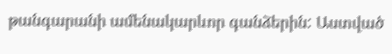թանգարանի ամենակարևոր գանձերին: Աստված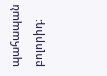պահապան բոլորիդ։